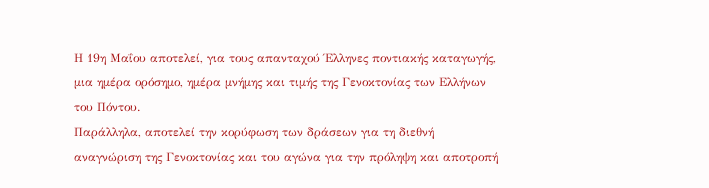Η 19η Μαΐου αποτελεί, για τους απανταχού Έλληνες ποντιακής καταγωγής, μια ημέρα ορόσημο, ημέρα μνήμης και τιμής της Γενοκτονίας των Ελλήνων του Πόντου.
Παράλληλα, αποτελεί την κορύφωση των δράσεων για τη διεθνή αναγνώριση της Γενοκτονίας και του αγώνα για την πρόληψη και αποτροπή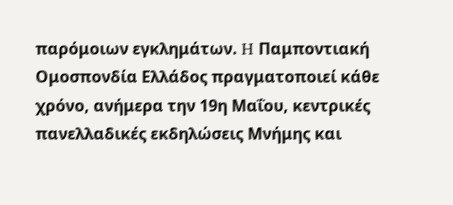παρόμοιων εγκλημάτων. H Παμποντιακή Ομοσπονδία Ελλάδος πραγματοποιεί κάθε χρόνο, ανήμερα την 19η Μαΐου, κεντρικές πανελλαδικές εκδηλώσεις Μνήμης και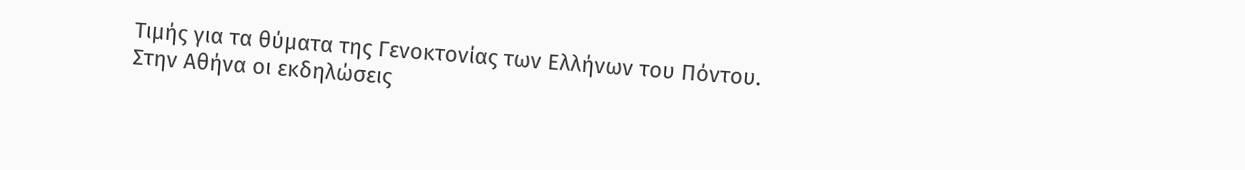Τιμής για τα θύματα της Γενοκτονίας των Ελλήνων του Πόντου.
Στην Αθήνα οι εκδηλώσεις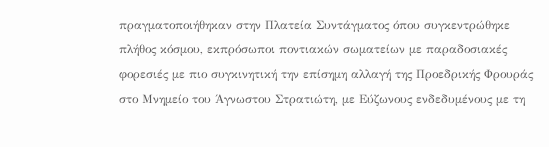πραγματοποιήθηκαν στην Πλατεία Συντάγματος όπου συγκεντρώθηκε πλήθος κόσμου, εκπρόσωποι ποντιακών σωματείων με παραδοσιακές φορεσιές με πιο συγκινητική την επίσημη αλλαγή της Προεδρικής Φρουράς στο Μνημείο του Άγνωστου Στρατιώτη, με Εύζωνους ενδεδυμένους με τη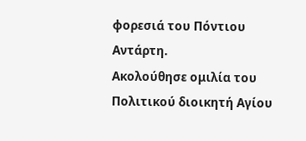φορεσιά του Πόντιου Αντάρτη.
Ακολούθησε ομιλία του Πολιτικού διοικητή Αγίου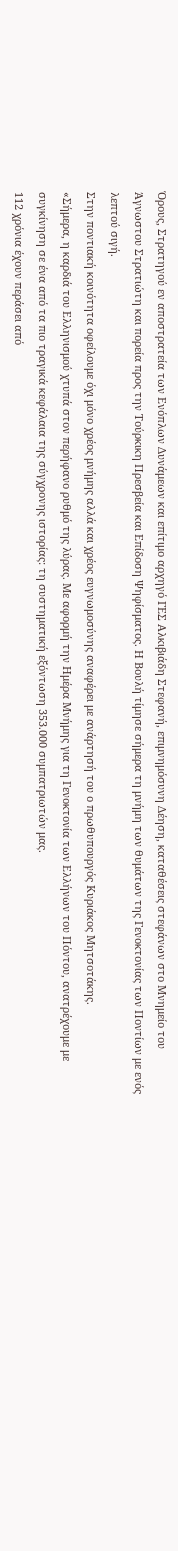Όρους, Στρατηγού εν αποστρατεία των Ενόπλων Δυνάμεων και επίτιμο αρχηγό ΓΕΣ Αλκιβιάδη Στεφανή, επιμνημόσυνη Δέηση, καταθέσεις στεφάνων στο Μνημείο του Άγνωστου Στρατιώτη και πορεία προς την Τούρκικη Πρεσβεία και Επίδοση Ψηφίσματος. Η Βουλή τίμησε σήμερα τη μνήμη των θυμάτων της Γενοκτονίας των Ποντίων με ενός λεπτού σιγή.
Στην ποντιακή κοινότητα οφείλουμε όχι μόνο χρέος μνήμης αλλά και χρέος ευγνωμοσύνης αναφέρει με ανάρτησή του ο πρωθυπουργός Κυριάκος Μητσοτάκης.
«Σήμερα, η καρδιά του Ελληνισμού χτυπά στον περήφανο ρυθμό της λύρας. Με αφορμή την Ημέρα Μνήμης για τη Γενοκτονία των Ελλήνων του Πόντου, ανατρέχουμε με συγκίνηση σε ένα από τα πιο τραγικά κεφάλαια της σύγχρονης ιστορίας: τη συστηματική εξόντωση 353.000 συμπατριωτών μας.
112 χρόνια έχουν περάσει από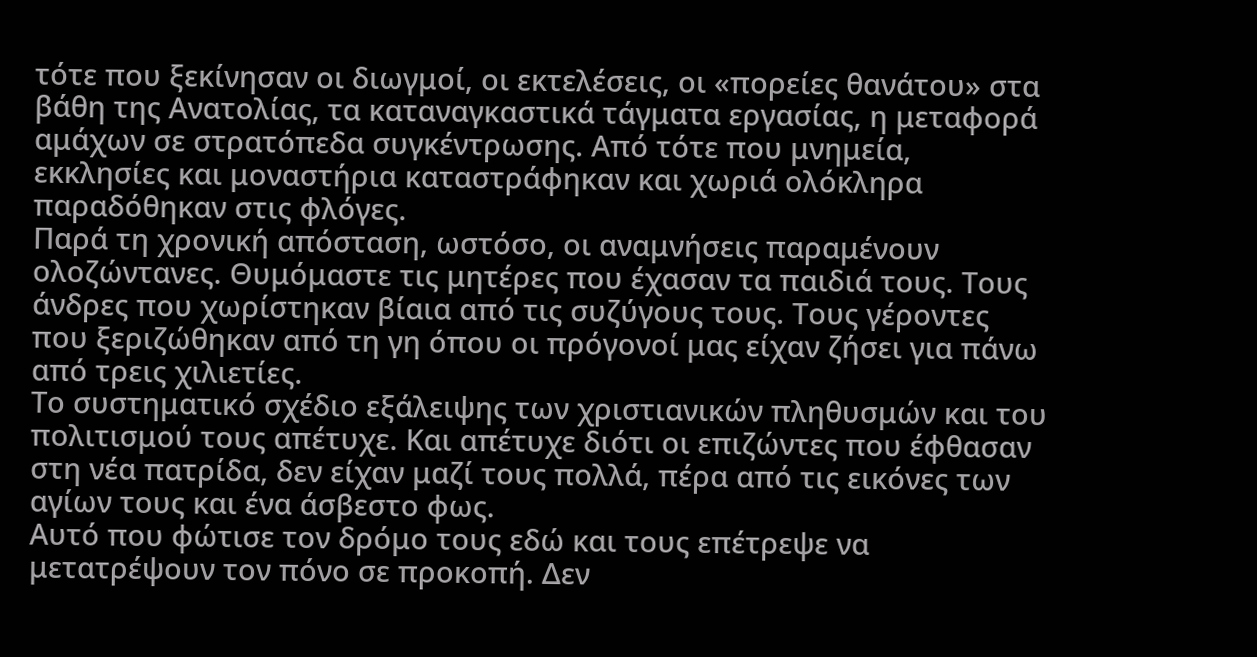τότε που ξεκίνησαν οι διωγμοί, οι εκτελέσεις, οι «πορείες θανάτου» στα βάθη της Ανατολίας, τα καταναγκαστικά τάγματα εργασίας, η μεταφορά αμάχων σε στρατόπεδα συγκέντρωσης. Από τότε που μνημεία, εκκλησίες και μοναστήρια καταστράφηκαν και χωριά ολόκληρα παραδόθηκαν στις φλόγες.
Παρά τη χρονική απόσταση, ωστόσο, οι αναμνήσεις παραμένουν ολοζώντανες. Θυμόμαστε τις μητέρες που έχασαν τα παιδιά τους. Τους άνδρες που χωρίστηκαν βίαια από τις συζύγους τους. Τους γέροντες που ξεριζώθηκαν από τη γη όπου οι πρόγονοί μας είχαν ζήσει για πάνω από τρεις χιλιετίες.
Το συστηματικό σχέδιο εξάλειψης των χριστιανικών πληθυσμών και του πολιτισμού τους απέτυχε. Και απέτυχε διότι οι επιζώντες που έφθασαν στη νέα πατρίδα, δεν είχαν μαζί τους πολλά, πέρα από τις εικόνες των αγίων τους και ένα άσβεστο φως.
Αυτό που φώτισε τον δρόμο τους εδώ και τους επέτρεψε να μετατρέψουν τον πόνο σε προκοπή. Δεν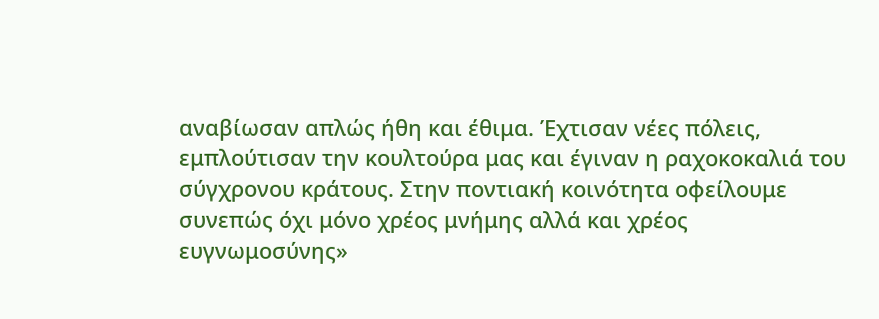αναβίωσαν απλώς ήθη και έθιμα. Έχτισαν νέες πόλεις, εμπλούτισαν την κουλτούρα μας και έγιναν η ραχοκοκαλιά του σύγχρονου κράτους. Στην ποντιακή κοινότητα οφείλουμε συνεπώς όχι μόνο χρέος μνήμης αλλά και χρέος ευγνωμοσύνης»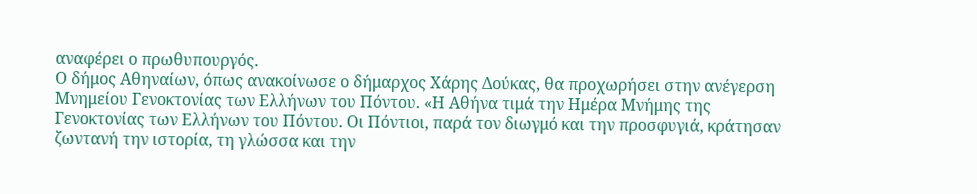αναφέρει ο πρωθυπουργός.
Ο δήμος Αθηναίων, όπως ανακοίνωσε ο δήμαρχος Χάρης Δούκας, θα προχωρήσει στην ανέγερση Μνημείου Γενοκτονίας των Ελλήνων του Πόντου. «Η Αθήνα τιμά την Ημέρα Μνήμης της Γενοκτονίας των Ελλήνων του Πόντου. Οι Πόντιοι, παρά τον διωγμό και την προσφυγιά, κράτησαν ζωντανή την ιστορία, τη γλώσσα και την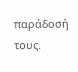παράδοσή τους.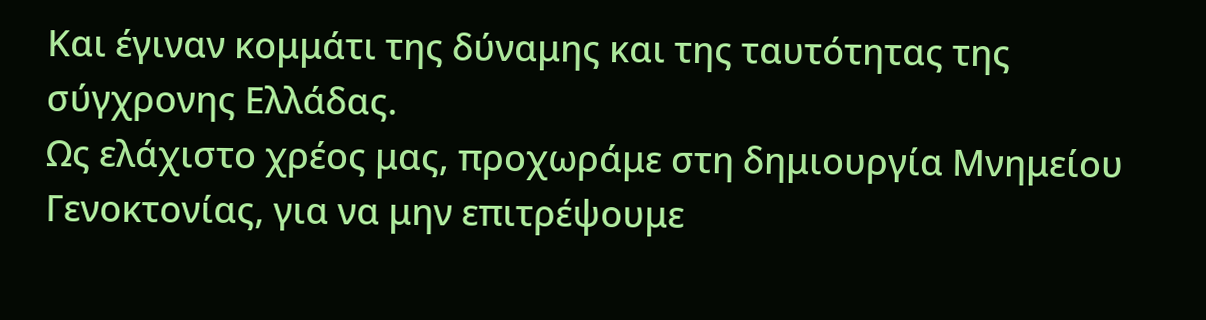Και έγιναν κομμάτι της δύναμης και της ταυτότητας της σύγχρονης Ελλάδας.
Ως ελάχιστο χρέος μας, προχωράμε στη δημιουργία Μνημείου Γενοκτονίας, για να μην επιτρέψουμε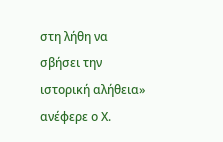στη λήθη να σβήσει την ιστορική αλήθεια» ανέφερε ο Χ.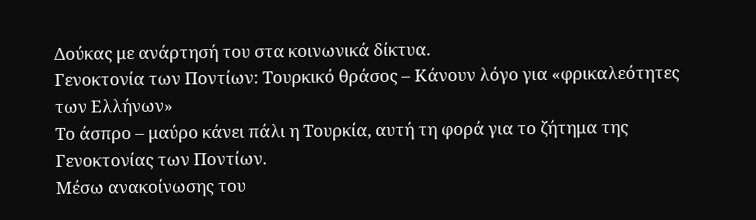Δούκας με ανάρτησή του στα κοινωνικά δίκτυα.
Γενοκτονία των Ποντίων: Τουρκικό θράσος – Κάνουν λόγο για «φρικαλεότητες των Ελλήνων»
Το άσπρο – μαύρο κάνει πάλι η Τουρκία, αυτή τη φορά για το ζήτημα της Γενοκτονίας των Ποντίων.
Μέσω ανακοίνωσης του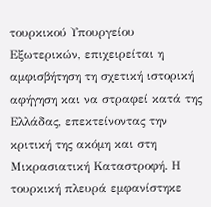τουρκικού Υπουργείου Εξωτερικών, επιχειρείται η αμφισβήτηση τη σχετική ιστορική αφήγηση και να στραφεί κατά της Ελλάδας, επεκτείνοντας την κριτική της ακόμη και στη Μικρασιατική Καταστροφή. Η τουρκική πλευρά εμφανίστηκε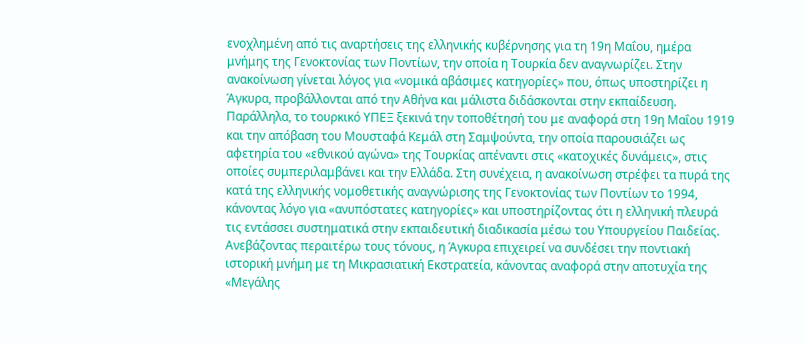ενοχλημένη από τις αναρτήσεις της ελληνικής κυβέρνησης για τη 19η Μαΐου, ημέρα μνήμης της Γενοκτονίας των Ποντίων, την οποία η Τουρκία δεν αναγνωρίζει. Στην ανακοίνωση γίνεται λόγος για «νομικά αβάσιμες κατηγορίες» που, όπως υποστηρίζει η Άγκυρα, προβάλλονται από την Αθήνα και μάλιστα διδάσκονται στην εκπαίδευση.
Παράλληλα, το τουρκικό ΥΠΕΞ ξεκινά την τοποθέτησή του με αναφορά στη 19η Μαΐου 1919 και την απόβαση του Μουσταφά Κεμάλ στη Σαμψούντα, την οποία παρουσιάζει ως αφετηρία του «εθνικού αγώνα» της Τουρκίας απέναντι στις «κατοχικές δυνάμεις», στις οποίες συμπεριλαμβάνει και την Ελλάδα. Στη συνέχεια, η ανακοίνωση στρέφει τα πυρά της κατά της ελληνικής νομοθετικής αναγνώρισης της Γενοκτονίας των Ποντίων το 1994, κάνοντας λόγο για «ανυπόστατες κατηγορίες» και υποστηρίζοντας ότι η ελληνική πλευρά τις εντάσσει συστηματικά στην εκπαιδευτική διαδικασία μέσω του Υπουργείου Παιδείας.
Ανεβάζοντας περαιτέρω τους τόνους, η Άγκυρα επιχειρεί να συνδέσει την ποντιακή ιστορική μνήμη με τη Μικρασιατική Εκστρατεία, κάνοντας αναφορά στην αποτυχία της «Μεγάλης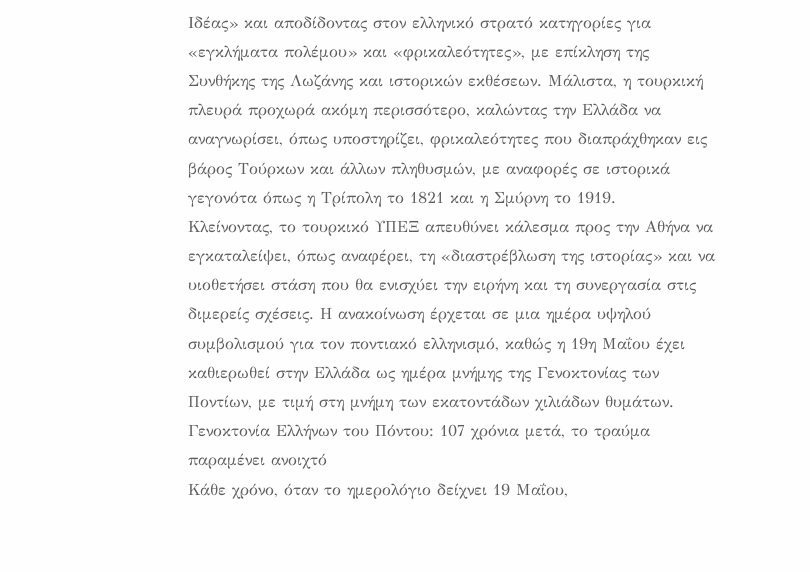Ιδέας» και αποδίδοντας στον ελληνικό στρατό κατηγορίες για «εγκλήματα πολέμου» και «φρικαλεότητες», με επίκληση της Συνθήκης της Λωζάνης και ιστορικών εκθέσεων. Μάλιστα, η τουρκική πλευρά προχωρά ακόμη περισσότερο, καλώντας την Ελλάδα να αναγνωρίσει, όπως υποστηρίζει, φρικαλεότητες που διαπράχθηκαν εις βάρος Τούρκων και άλλων πληθυσμών, με αναφορές σε ιστορικά γεγονότα όπως η Τρίπολη το 1821 και η Σμύρνη το 1919.
Κλείνοντας, το τουρκικό ΥΠΕΞ απευθύνει κάλεσμα προς την Αθήνα να εγκαταλείψει, όπως αναφέρει, τη «διαστρέβλωση της ιστορίας» και να υιοθετήσει στάση που θα ενισχύει την ειρήνη και τη συνεργασία στις διμερείς σχέσεις. Η ανακοίνωση έρχεται σε μια ημέρα υψηλού συμβολισμού για τον ποντιακό ελληνισμό, καθώς η 19η Μαΐου έχει καθιερωθεί στην Ελλάδα ως ημέρα μνήμης της Γενοκτονίας των Ποντίων, με τιμή στη μνήμη των εκατοντάδων χιλιάδων θυμάτων.
Γενοκτονία Ελλήνων του Πόντου: 107 χρόνια μετά, το τραύμα παραμένει ανοιχτό
Κάθε χρόνο, όταν το ημερολόγιο δείχνει 19 Μαΐου,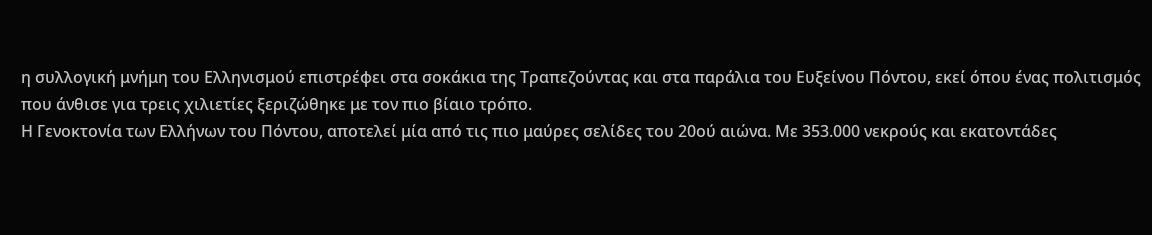η συλλογική μνήμη του Ελληνισμού επιστρέφει στα σοκάκια της Τραπεζούντας και στα παράλια του Ευξείνου Πόντου, εκεί όπου ένας πολιτισμός που άνθισε για τρεις χιλιετίες ξεριζώθηκε με τον πιο βίαιο τρόπο.
Η Γενοκτονία των Ελλήνων του Πόντου, αποτελεί μία από τις πιο μαύρες σελίδες του 20ού αιώνα. Με 353.000 νεκρούς και εκατοντάδες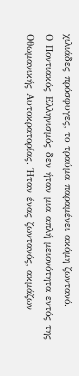χιλιάδες πρόσφυγες, το τραύμα παραμένει ακόμη ζωντανό.
Ο Ποντιακός Ελληνισμός δεν ήταν μια απλή μειονότητα εντός της Οθωμανικής Αυτοκρατορίας. Ήταν ένας ζωντανός, ακμάζων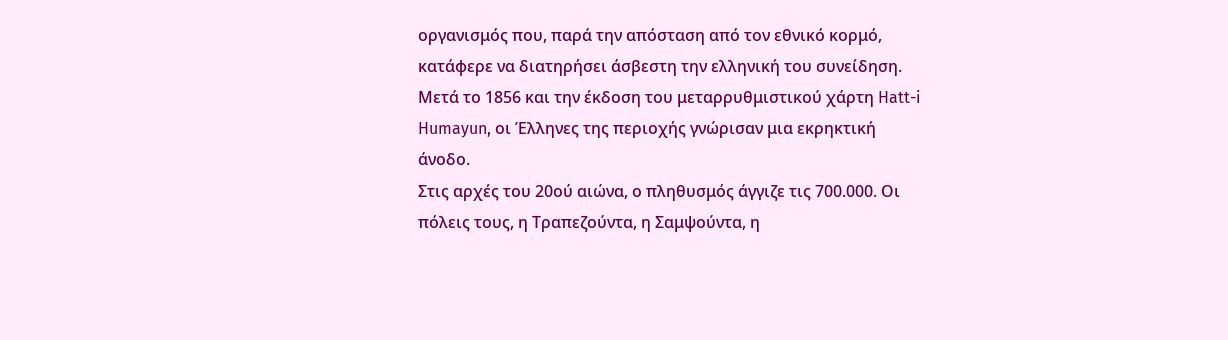οργανισμός που, παρά την απόσταση από τον εθνικό κορμό, κατάφερε να διατηρήσει άσβεστη την ελληνική του συνείδηση. Μετά το 1856 και την έκδοση του μεταρρυθμιστικού χάρτη Hatt-i Humayun, οι Έλληνες της περιοχής γνώρισαν μια εκρηκτική άνοδο.
Στις αρχές του 20ού αιώνα, ο πληθυσμός άγγιζε τις 700.000. Οι πόλεις τους, η Τραπεζούντα, η Σαμψούντα, η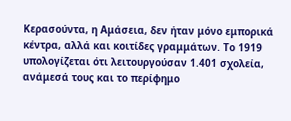Κερασούντα, η Αμάσεια, δεν ήταν μόνο εμπορικά κέντρα, αλλά και κοιτίδες γραμμάτων. Το 1919 υπολογίζεται ότι λειτουργούσαν 1.401 σχολεία, ανάμεσά τους και το περίφημο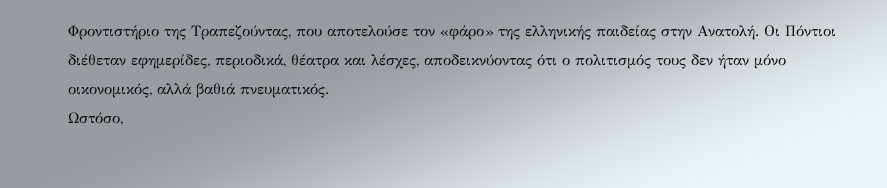Φροντιστήριο της Τραπεζούντας, που αποτελούσε τον «φάρο» της ελληνικής παιδείας στην Ανατολή. Οι Πόντιοι διέθεταν εφημερίδες, περιοδικά, θέατρα και λέσχες, αποδεικνύοντας ότι ο πολιτισμός τους δεν ήταν μόνο οικονομικός, αλλά βαθιά πνευματικός.
Ωστόσο,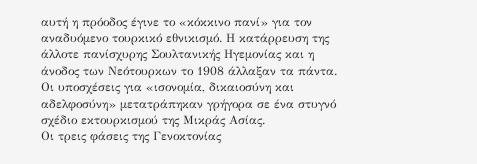αυτή η πρόοδος έγινε το «κόκκινο πανί» για τον αναδυόμενο τουρκικό εθνικισμό. Η κατάρρευση της άλλοτε πανίσχυρης Σουλτανικής Ηγεμονίας και η άνοδος των Νεότουρκων το 1908 άλλαξαν τα πάντα. Οι υποσχέσεις για «ισονομία, δικαιοσύνη και αδελφοσύνη» μετατράπηκαν γρήγορα σε ένα στυγνό σχέδιο εκτουρκισμού της Μικράς Ασίας.
Οι τρεις φάσεις της Γενοκτονίας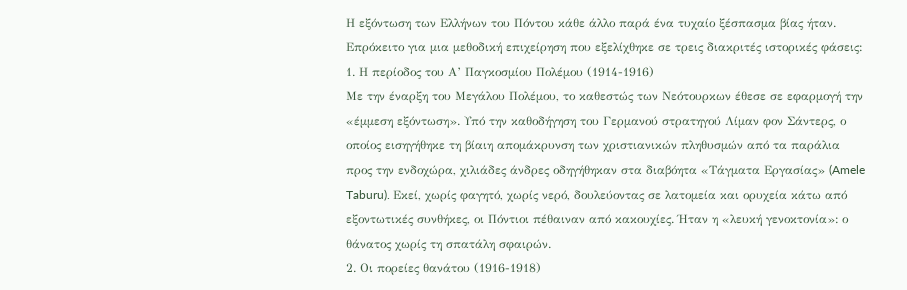Η εξόντωση των Ελλήνων του Πόντου κάθε άλλο παρά ένα τυχαίο ξέσπασμα βίας ήταν. Επρόκειτο για μια μεθοδική επιχείρηση που εξελίχθηκε σε τρεις διακριτές ιστορικές φάσεις:
1. Η περίοδος του Α’ Παγκοσμίου Πολέμου (1914-1916)
Με την έναρξη του Μεγάλου Πολέμου, το καθεστώς των Νεότουρκων έθεσε σε εφαρμογή την «έμμεση εξόντωση». Υπό την καθοδήγηση του Γερμανού στρατηγού Λίμαν φον Σάντερς, ο οποίος εισηγήθηκε τη βίαιη απομάκρυνση των χριστιανικών πληθυσμών από τα παράλια προς την ενδοχώρα, χιλιάδες άνδρες οδηγήθηκαν στα διαβόητα «Τάγματα Εργασίας» (Amele Taburu). Εκεί, χωρίς φαγητό, χωρίς νερό, δουλεύοντας σε λατομεία και ορυχεία κάτω από εξοντωτικές συνθήκες, οι Πόντιοι πέθαιναν από κακουχίες. Ήταν η «λευκή γενοκτονία»: ο θάνατος χωρίς τη σπατάλη σφαιρών.
2. Οι πορείες θανάτου (1916-1918)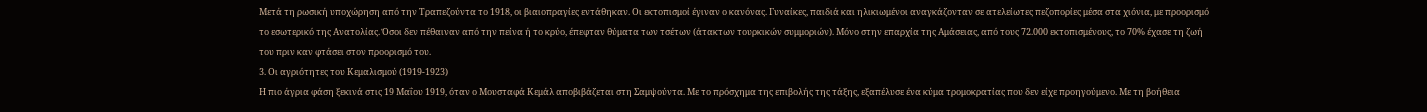Μετά τη ρωσική υποχώρηση από την Τραπεζούντα το 1918, οι βιαιοπραγίες εντάθηκαν. Οι εκτοπισμοί έγιναν ο κανόνας. Γυναίκες, παιδιά και ηλικιωμένοι αναγκάζονταν σε ατελείωτες πεζοπορίες μέσα στα χιόνια, με προορισμό το εσωτερικό της Ανατολίας. Όσοι δεν πέθαιναν από την πείνα ή το κρύο, έπεφταν θύματα των τσέτων (άτακτων τουρκικών συμμοριών). Μόνο στην επαρχία της Αμάσειας, από τους 72.000 εκτοπισμένους, το 70% έχασε τη ζωή του πριν καν φτάσει στον προορισμό του.
3. Οι αγριότητες του Κεμαλισμού (1919-1923)
Η πιο άγρια φάση ξεκινά στις 19 Μαΐου 1919, όταν ο Μουσταφά Κεμάλ αποβιβάζεται στη Σαμψούντα. Με το πρόσχημα της επιβολής της τάξης, εξαπέλυσε ένα κύμα τρομοκρατίας που δεν είχε προηγούμενο. Με τη βοήθεια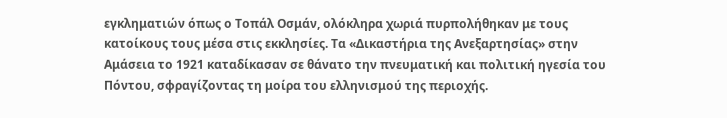εγκληματιών όπως ο Τοπάλ Οσμάν, ολόκληρα χωριά πυρπολήθηκαν με τους κατοίκους τους μέσα στις εκκλησίες. Τα «Δικαστήρια της Ανεξαρτησίας» στην Αμάσεια το 1921 καταδίκασαν σε θάνατο την πνευματική και πολιτική ηγεσία του Πόντου, σφραγίζοντας τη μοίρα του ελληνισμού της περιοχής.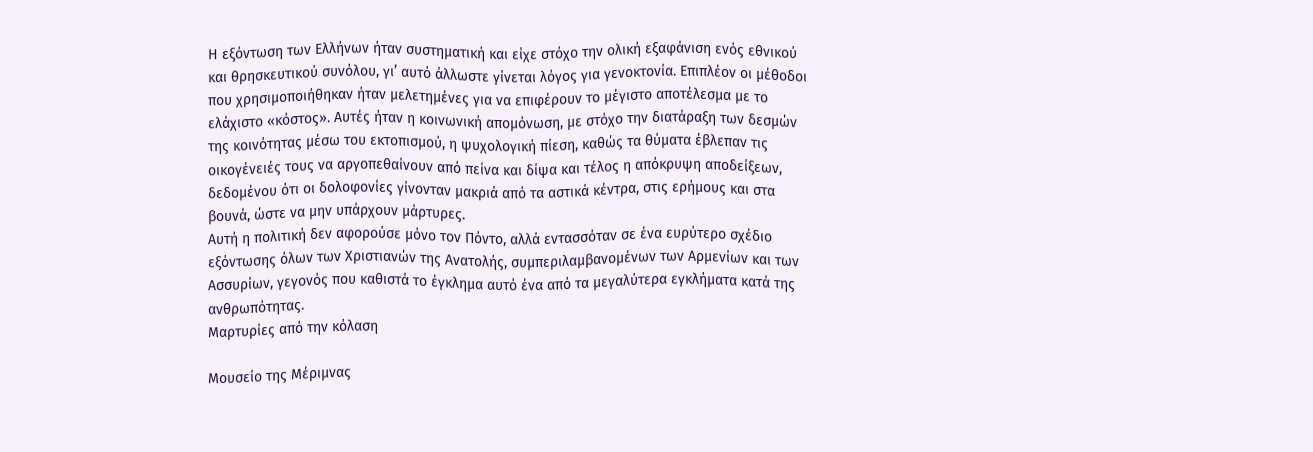Η εξόντωση των Ελλήνων ήταν συστηματική και είχε στόχο την ολική εξαφάνιση ενός εθνικού και θρησκευτικού συνόλου, γι’ αυτό άλλωστε γίνεται λόγος για γενοκτονία. Επιπλέον οι μέθοδοι που χρησιμοποιήθηκαν ήταν μελετημένες για να επιφέρουν το μέγιστο αποτέλεσμα με το ελάχιστο «κόστος». Αυτές ήταν η κοινωνική απομόνωση, με στόχο την διατάραξη των δεσμών της κοινότητας μέσω του εκτοπισμού, η ψυχολογική πίεση, καθώς τα θύματα έβλεπαν τις οικογένειές τους να αργοπεθαίνουν από πείνα και δίψα και τέλος η απόκρυψη αποδείξεων, δεδομένου ότι οι δολοφονίες γίνονταν μακριά από τα αστικά κέντρα, στις ερήμους και στα βουνά, ώστε να μην υπάρχουν μάρτυρες.
Αυτή η πολιτική δεν αφορούσε μόνο τον Πόντο, αλλά εντασσόταν σε ένα ευρύτερο σχέδιο εξόντωσης όλων των Χριστιανών της Ανατολής, συμπεριλαμβανομένων των Αρμενίων και των Ασσυρίων, γεγονός που καθιστά το έγκλημα αυτό ένα από τα μεγαλύτερα εγκλήματα κατά της ανθρωπότητας.
Μαρτυρίες από την κόλαση

Μουσείο της Μέριμνας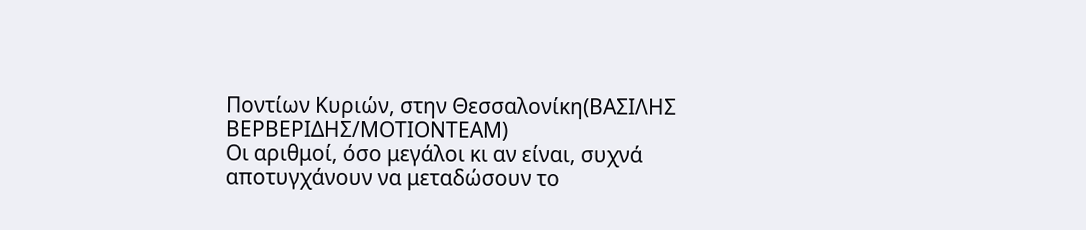Ποντίων Κυριών, στην Θεσσαλονίκη(ΒΑΣΙΛΗΣ ΒΕΡΒΕΡΙΔΗΣ/ΜΟΤΙΟΝΤΕΑΜ)
Οι αριθμοί, όσο μεγάλοι κι αν είναι, συχνά αποτυγχάνουν να μεταδώσουν το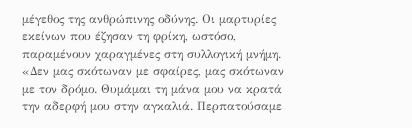μέγεθος της ανθρώπινης οδύνης. Οι μαρτυρίες εκείνων που έζησαν τη φρίκη, ωστόσο, παραμένουν χαραγμένες στη συλλογική μνήμη.
«Δεν μας σκότωναν με σφαίρες, μας σκότωναν με τον δρόμο. Θυμάμαι τη μάνα μου να κρατά την αδερφή μου στην αγκαλιά. Περπατούσαμε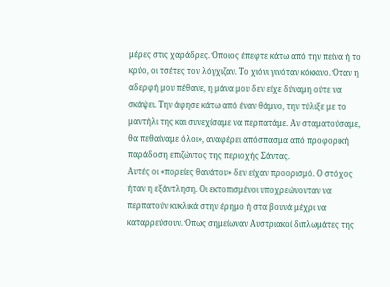μέρες στις χαράδρες. Όποιος έπεφτε κάτω από την πείνα ή το κρύο, οι τσέτες τον λόγχιζαν. Το χιόνι γινόταν κόκκινο. Όταν η αδερφή μου πέθανε, η μάνα μου δεν είχε δύναμη ούτε να σκάψει. Την άφησε κάτω από έναν θάμνο, την τύλιξε με το μαντήλι της και συνεχίσαμε να περπατάμε. Αν σταματούσαμε, θα πεθαίναμε όλοι», αναφέρει απόσπασμα από προφορική παράδοση επιζώντος της περιοχής Σάντας.
Αυτές οι «πορείες θανάτου» δεν είχαν προορισμό. Ο στόχος ήταν η εξάντληση. Οι εκτοπισμένοι υποχρεώνονταν να περπατούν κυκλικά στην έρημο ή στα βουνά μέχρι να καταρρεύσουν. Όπως σημείωναν Αυστριακοί διπλωμάτες της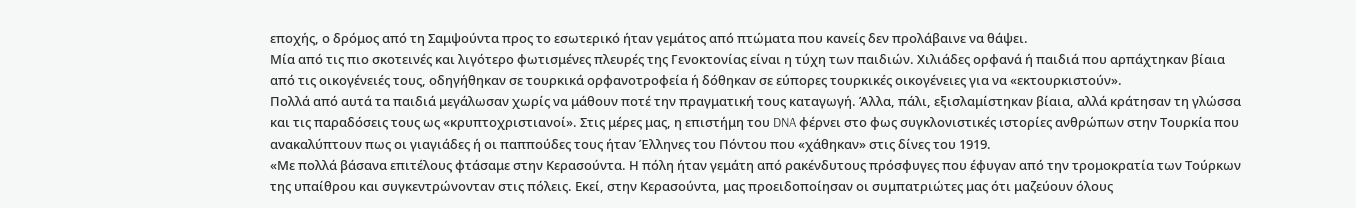εποχής, ο δρόμος από τη Σαμψούντα προς το εσωτερικό ήταν γεμάτος από πτώματα που κανείς δεν προλάβαινε να θάψει.
Μία από τις πιο σκοτεινές και λιγότερο φωτισμένες πλευρές της Γενοκτονίας είναι η τύχη των παιδιών. Χιλιάδες ορφανά ή παιδιά που αρπάχτηκαν βίαια από τις οικογένειές τους, οδηγήθηκαν σε τουρκικά ορφανοτροφεία ή δόθηκαν σε εύπορες τουρκικές οικογένειες για να «εκτουρκιστούν».
Πολλά από αυτά τα παιδιά μεγάλωσαν χωρίς να μάθουν ποτέ την πραγματική τους καταγωγή. Άλλα, πάλι, εξισλαμίστηκαν βίαια, αλλά κράτησαν τη γλώσσα και τις παραδόσεις τους ως «κρυπτοχριστιανοί». Στις μέρες μας, η επιστήμη του DNA φέρνει στο φως συγκλονιστικές ιστορίες ανθρώπων στην Τουρκία που ανακαλύπτουν πως οι γιαγιάδες ή οι παππούδες τους ήταν Έλληνες του Πόντου που «χάθηκαν» στις δίνες του 1919.
«Με πολλά βάσανα επιτέλους φτάσαμε στην Κερασούντα. Η πόλη ήταν γεμάτη από ρακένδυτους πρόσφυγες που έφυγαν από την τρομοκρατία των Τούρκων της υπαίθρου και συγκεντρώνονταν στις πόλεις. Εκεί, στην Κερασούντα, μας προειδοποίησαν οι συμπατριώτες μας ότι μαζεύουν όλους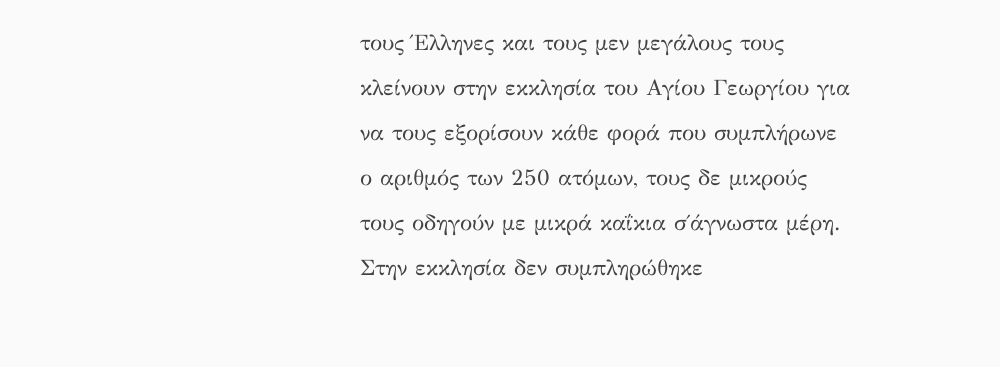τους Έλληνες και τους μεν μεγάλους τους κλείνουν στην εκκλησία του Αγίου Γεωργίου για να τους εξορίσουν κάθε φορά που συμπλήρωνε ο αριθμός των 250 ατόμων, τους δε μικρούς τους οδηγούν με μικρά καΐκια σ΄άγνωστα μέρη.
Στην εκκλησία δεν συμπληρώθηκε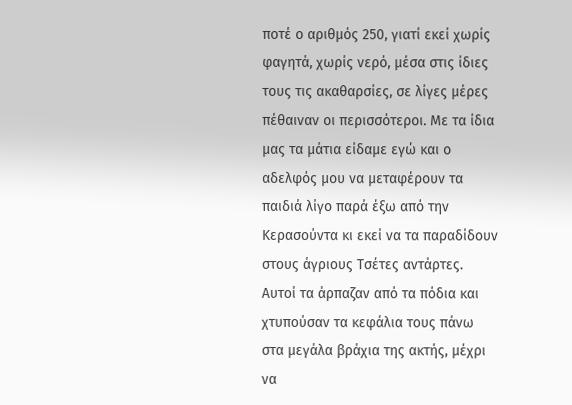ποτέ ο αριθμός 250, γιατί εκεί χωρίς φαγητά, χωρίς νερό, μέσα στις ίδιες τους τις ακαθαρσίες, σε λίγες μέρες πέθαιναν οι περισσότεροι. Με τα ίδια μας τα μάτια είδαμε εγώ και ο αδελφός μου να μεταφέρουν τα παιδιά λίγο παρά έξω από την Κερασούντα κι εκεί να τα παραδίδουν στους άγριους Τσέτες αντάρτες. Αυτοί τα άρπαζαν από τα πόδια και χτυπούσαν τα κεφάλια τους πάνω στα μεγάλα βράχια της ακτής, μέχρι να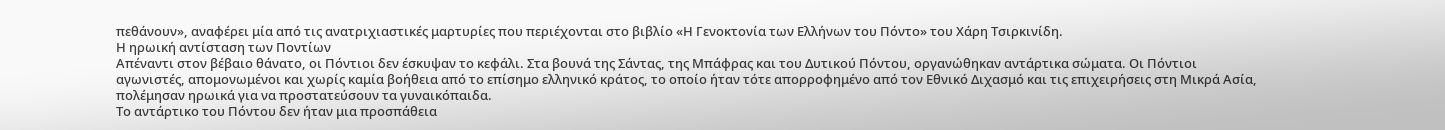πεθάνουν», αναφέρει μία από τις ανατριχιαστικές μαρτυρίες που περιέχονται στο βιβλίο «Η Γενοκτονία των Ελλήνων του Πόντο» του Χάρη Τσιρκινίδη.
Η ηρωική αντίσταση των Ποντίων
Απέναντι στον βέβαιο θάνατο, οι Πόντιοι δεν έσκυψαν το κεφάλι. Στα βουνά της Σάντας, της Μπάφρας και του Δυτικού Πόντου, οργανώθηκαν αντάρτικα σώματα. Οι Πόντιοι αγωνιστές, απομονωμένοι και χωρίς καμία βοήθεια από το επίσημο ελληνικό κράτος, το οποίο ήταν τότε απορροφημένο από τον Εθνικό Διχασμό και τις επιχειρήσεις στη Μικρά Ασία, πολέμησαν ηρωικά για να προστατεύσουν τα γυναικόπαιδα.
Το αντάρτικο του Πόντου δεν ήταν μια προσπάθεια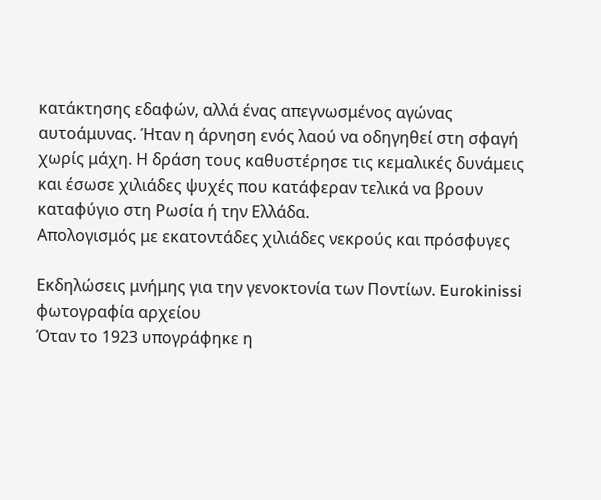κατάκτησης εδαφών, αλλά ένας απεγνωσμένος αγώνας αυτοάμυνας. Ήταν η άρνηση ενός λαού να οδηγηθεί στη σφαγή χωρίς μάχη. Η δράση τους καθυστέρησε τις κεμαλικές δυνάμεις και έσωσε χιλιάδες ψυχές που κατάφεραν τελικά να βρουν καταφύγιο στη Ρωσία ή την Ελλάδα.
Απολογισμός με εκατοντάδες χιλιάδες νεκρούς και πρόσφυγες

Εκδηλώσεις μνήμης για την γενοκτονία των Ποντίων. Eurokinissi φωτογραφία αρχείου
Όταν το 1923 υπογράφηκε η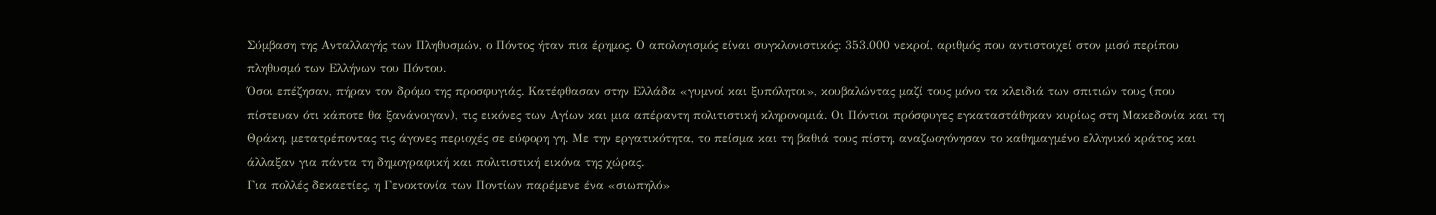Σύμβαση της Ανταλλαγής των Πληθυσμών, ο Πόντος ήταν πια έρημος. Ο απολογισμός είναι συγκλονιστικός: 353.000 νεκροί, αριθμός που αντιστοιχεί στον μισό περίπου πληθυσμό των Ελλήνων του Πόντου.
Όσοι επέζησαν, πήραν τον δρόμο της προσφυγιάς. Κατέφθασαν στην Ελλάδα «γυμνοί και ξυπόλητοι», κουβαλώντας μαζί τους μόνο τα κλειδιά των σπιτιών τους (που πίστευαν ότι κάποτε θα ξανάνοιγαν), τις εικόνες των Αγίων και μια απέραντη πολιτιστική κληρονομιά. Οι Πόντιοι πρόσφυγες εγκαταστάθηκαν κυρίως στη Μακεδονία και τη Θράκη, μετατρέποντας τις άγονες περιοχές σε εύφορη γη. Με την εργατικότητα, το πείσμα και τη βαθιά τους πίστη, αναζωογόνησαν το καθημαγμένο ελληνικό κράτος και άλλαξαν για πάντα τη δημογραφική και πολιτιστική εικόνα της χώρας.
Για πολλές δεκαετίες, η Γενοκτονία των Ποντίων παρέμενε ένα «σιωπηλό»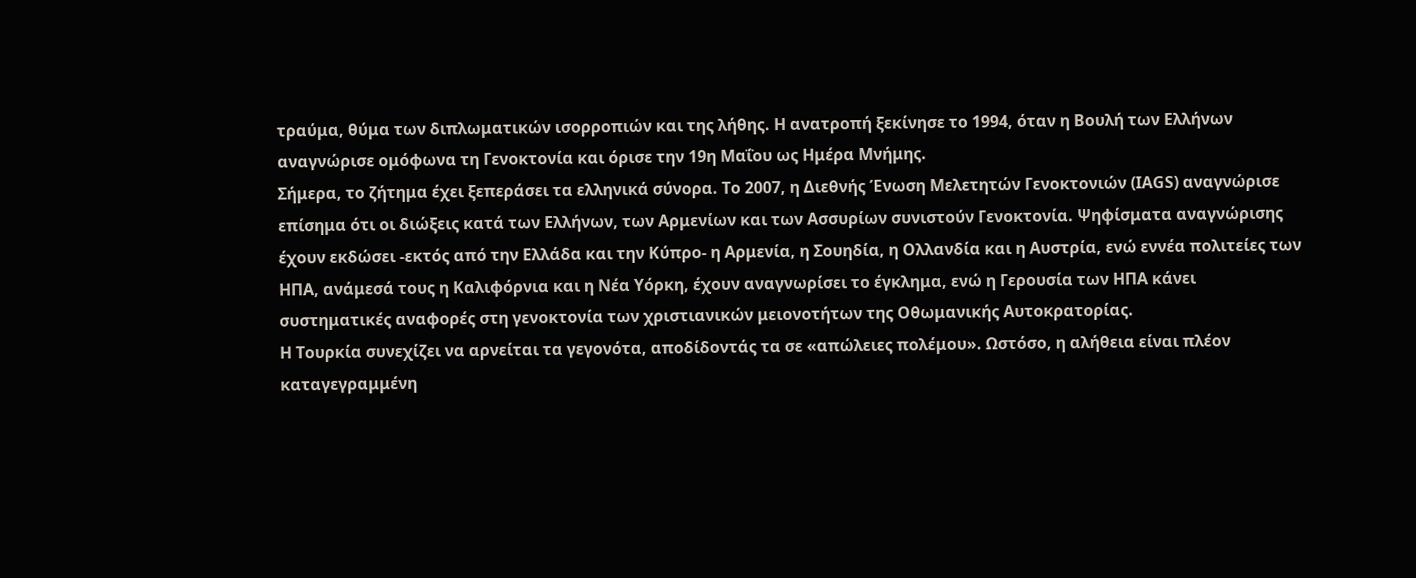τραύμα, θύμα των διπλωματικών ισορροπιών και της λήθης. Η ανατροπή ξεκίνησε το 1994, όταν η Βουλή των Ελλήνων αναγνώρισε ομόφωνα τη Γενοκτονία και όρισε την 19η Μαΐου ως Ημέρα Μνήμης.
Σήμερα, το ζήτημα έχει ξεπεράσει τα ελληνικά σύνορα. Το 2007, η Διεθνής Ένωση Μελετητών Γενοκτονιών (IAGS) αναγνώρισε επίσημα ότι οι διώξεις κατά των Ελλήνων, των Αρμενίων και των Ασσυρίων συνιστούν Γενοκτονία. Ψηφίσματα αναγνώρισης έχουν εκδώσει -εκτός από την Ελλάδα και την Κύπρο- η Αρμενία, η Σουηδία, η Ολλανδία και η Αυστρία, ενώ εννέα πολιτείες των ΗΠΑ, ανάμεσά τους η Καλιφόρνια και η Νέα Υόρκη, έχουν αναγνωρίσει το έγκλημα, ενώ η Γερουσία των ΗΠΑ κάνει συστηματικές αναφορές στη γενοκτονία των χριστιανικών μειονοτήτων της Οθωμανικής Αυτοκρατορίας.
Η Τουρκία συνεχίζει να αρνείται τα γεγονότα, αποδίδοντάς τα σε «απώλειες πολέμου». Ωστόσο, η αλήθεια είναι πλέον καταγεγραμμένη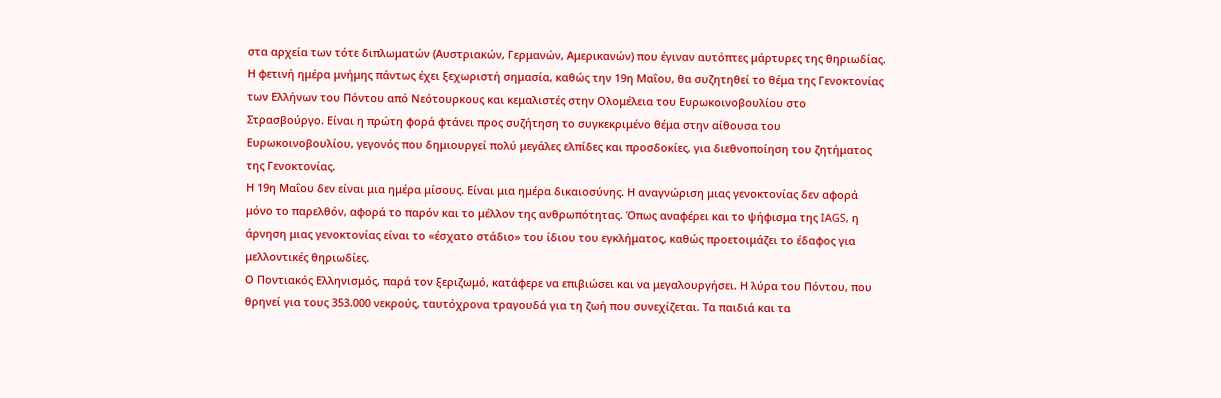στα αρχεία των τότε διπλωματών (Αυστριακών, Γερμανών, Αμερικανών) που έγιναν αυτόπτες μάρτυρες της θηριωδίας.
Η φετινή ημέρα μνήμης πάντως έχει ξεχωριστή σημασία, καθώς την 19η Μαΐου, θα συζητηθεί το θέμα της Γενοκτονίας των Ελλήνων του Πόντου από Νεότουρκους και κεμαλιστές στην Ολομέλεια του Ευρωκοινοβουλίου στο Στρασβούργο. Είναι η πρώτη φορά φτάνει προς συζήτηση το συγκεκριμένο θέμα στην αίθουσα του Ευρωκοινοβουλίου, γεγονός που δημιουργεί πολύ μεγάλες ελπίδες και προσδοκίες, για διεθνοποίηση του ζητήματος της Γενοκτονίας.
Η 19η Μαΐου δεν είναι μια ημέρα μίσους. Είναι μια ημέρα δικαιοσύνης. Η αναγνώριση μιας γενοκτονίας δεν αφορά μόνο το παρελθόν, αφορά το παρόν και το μέλλον της ανθρωπότητας. Όπως αναφέρει και το ψήφισμα της IAGS, η άρνηση μιας γενοκτονίας είναι το «έσχατο στάδιο» του ίδιου του εγκλήματος, καθώς προετοιμάζει το έδαφος για μελλοντικές θηριωδίες.
Ο Ποντιακός Ελληνισμός, παρά τον ξεριζωμό, κατάφερε να επιβιώσει και να μεγαλουργήσει. Η λύρα του Πόντου, που θρηνεί για τους 353.000 νεκρούς, ταυτόχρονα τραγουδά για τη ζωή που συνεχίζεται. Τα παιδιά και τα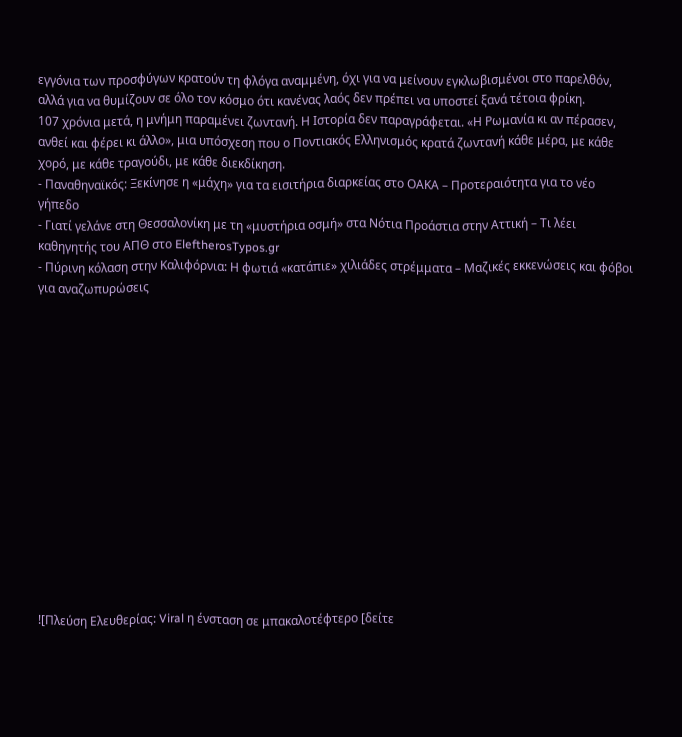εγγόνια των προσφύγων κρατούν τη φλόγα αναμμένη, όχι για να μείνουν εγκλωβισμένοι στο παρελθόν, αλλά για να θυμίζουν σε όλο τον κόσμο ότι κανένας λαός δεν πρέπει να υποστεί ξανά τέτοια φρίκη.
107 χρόνια μετά, η μνήμη παραμένει ζωντανή. Η Ιστορία δεν παραγράφεται. «Η Ρωμανία κι αν πέρασεν, ανθεί και φέρει κι άλλο», μια υπόσχεση που ο Ποντιακός Ελληνισμός κρατά ζωντανή κάθε μέρα, με κάθε χορό, με κάθε τραγούδι, με κάθε διεκδίκηση.
- Παναθηναϊκός: Ξεκίνησε η «μάχη» για τα εισιτήρια διαρκείας στο ΟΑΚΑ – Προτεραιότητα για το νέο γήπεδο
- Γιατί γελάνε στη Θεσσαλονίκη με τη «μυστήρια οσμή» στα Νότια Προάστια στην Αττική – Τι λέει καθηγητής του ΑΠΘ στο EleftherosTypos.gr
- Πύρινη κόλαση στην Καλιφόρνια: Η φωτιά «κατάπιε» χιλιάδες στρέμματα – Μαζικές εκκενώσεις και φόβοι για αναζωπυρώσεις















![Πλεύση Ελευθερίας: Viral η ένσταση σε μπακαλοτέφτερο [δείτε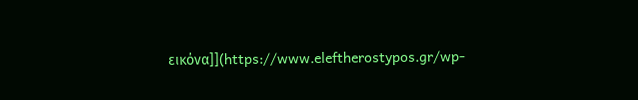εικόνα]](https://www.eleftherostypos.gr/wp-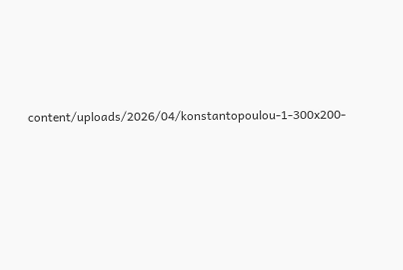content/uploads/2026/04/konstantopoulou-1-300x200-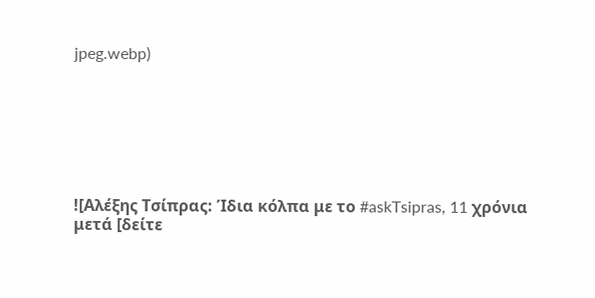jpeg.webp)







![Αλέξης Τσίπρας: Ίδια κόλπα με το #askTsipras, 11 χρόνια μετά [δείτε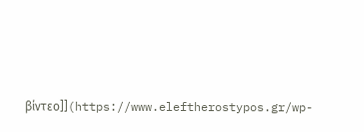βίντεο]](https://www.eleftherostypos.gr/wp-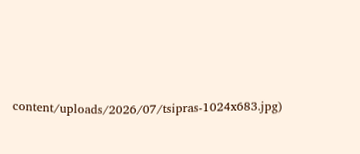content/uploads/2026/07/tsipras-1024x683.jpg)